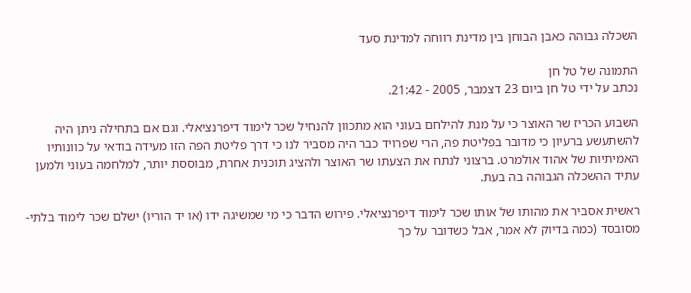השכלה גבוהה כאבן הבוחן בין מדינת רווחה למדינת סעד

התמונה של טל חן
נכתב על ידי טל חן ביום 23 דצמבר, 2005 - 21:42.

השבוע הכריז שר האוצר כי על מנת להילחם בעוני הוא מתכוון להנחיל שכר לימוד דיפרנציאלי. וגם אם בתחילה ניתן היה להשתעשע ברעיון כי מדובר בפליטת פה, הרי שפרויד כבר היה מסביר לנו כי דרך פליטת הפה הזו מעידה בודאי על כוונותיו האמיתיות של אהוד אולמרט. ברצוני לנתח את הצעתו שר האוצר ולהציג תוכנית אחרת, מבוססת יותר, למלחמה בעוני ולמען עתיד ההשכלה הגבוהה בה בעת.

ראשית אסביר את מהותו של אותו שכר לימוד דיפרנציאלי. פירוש הדבר כי מי שמשיגה ידו (או יד הוריו) ישלם שכר לימוד בלתי-מסובסד (כמה בדיוק לא אמר, אבל כשדובר על כך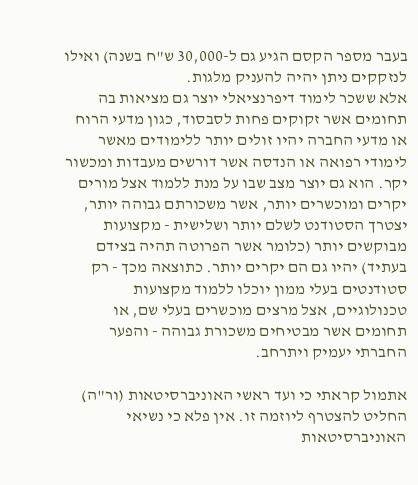בעבר מספר הקסם הגיע גם ל-30,000 ש"ח בשנה) ואילו לנזקקים ניתן יהיה להעניק מלגות.
אלא ששכר לימוד דיפרנציאלי יוצר גם מציאות בה תחומים אשר זקוקים פחות לסבסוד, כגון מדעי הרוח או מדעי החברה יהיו זולים יותר ללימודים מאשר לימודי רפואה או הנדסה אשר דורשים מעבדות ומכשור יקר. הוא גם יוצר מצב שבו על מנת ללמוד אצל מורים יקרים ומוכשרים יותר, אשר משכורתם גבוהה יותר, יצטרך הסטודנט לשלם יותר ושלישית - מקצועות מבוקשים יותר (כלומר אשר הפרוטה תהיה בצידם בעתיד) יהיו גם הם יקרים יותר. כתוצאה מכך - רק סטודנטים בעלי ממון יוכלו ללמוד מקצועות טכנולוגיים, אצל מרצים מוכשרים בעלי שם, או תחומים אשר מבטיחים משכורת גבוהה - והפער החברתי יעמיק ויתרחב.

אתמול קראתי כי ועד ראשי האוניברסיטאות (ור"ה) החליט להצטרף ליוזמה זו. אין פלא כי נשיאי האוניברסיטאות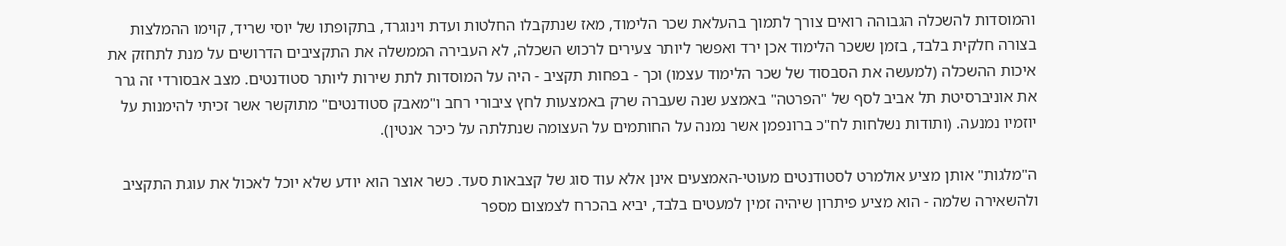והמוסדות להשכלה הגבוהה רואים צורך לתמוך בהעלאת שכר הלימוד, מאז שנתקבלו החלטות ועדת וינוגרד, בתקופתו של יוסי שריד, קוימו ההמלצות בצורה חלקית בלבד, בזמן ששכר הלימוד אכן ירד ואפשר ליותר צעירים לרכוש השכלה, לא העבירה הממשלה את התקציבים הדרושים על מנת לתחזק את איכות ההשכלה (למעשה את הסבסוד של שכר הלימוד עצמו) וכך - בפחות תקציב - היה על המוסדות לתת שירות ליותר סטודנטים. מצב אבסורדי זה גרר את אוניברסיטת תל אביב לסף של "הפרטה" באמצע שנה שעברה שרק באמצעות לחץ ציבורי רחב ו"מאבק סטודנטים" מתוקשר אשר זכיתי להימנות על יוזמיו נמנעה. (ותודות נשלחות לח"כ ברונפמן אשר נמנה על החותמים על העצומה שנתלתה על כיכר אנטין).

ה"מלגות" אותן מציע אולמרט לסטודנטים מעוטי-האמצעים אינן אלא עוד סוג של קצבאות סעד. כשר אוצר הוא יודע שלא יוכל לאכול את עוגת התקציב ולהשאירה שלמה - הוא מציע פיתרון שיהיה זמין למעטים בלבד, יביא בהכרח לצמצום מספר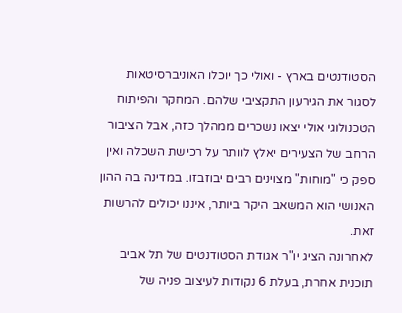הסטודנטים בארץ - ואולי כך יוכלו האוניברסיטאות לסגור את הגירעון התקציבי שלהם. המחקר והפיתוח הטכנולוגי אולי יצאו נשכרים ממהלך כזה, אבל הציבור הרחב של הצעירים יאלץ לוותר על רכישת השכלה ואין ספק כי "מוחות" מצוינים רבים יבוזבזו. במדינה בה ההון האנושי הוא המשאב היקר ביותר, איננו יכולים להרשות זאת.
לאחרונה הציג יו"ר אגודת הסטודנטים של תל אביב תוכנית אחרת, בעלת 6 נקודות לעיצוב פניה של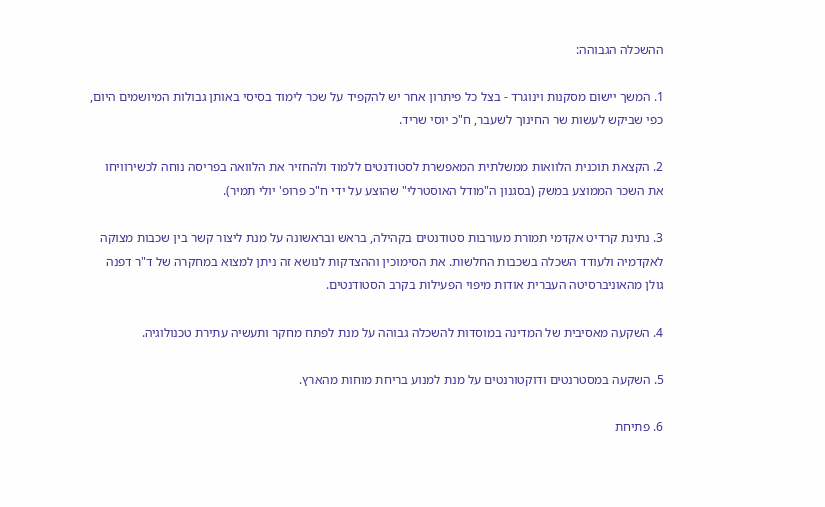ההשכלה הגבוהה:

1. המשך יישום מסקנות וינוגרד - בצל כל פיתרון אחר יש להקפיד על שכר לימוד בסיסי באותן גבולות המיושמים היום, כפי שביקש לעשות שר החינוך לשעבר, ח"כ יוסי שריד.

2. הקצאת תוכנית הלוואות ממשלתית המאפשרת לסטודנטים ללמוד ולהחזיר את הלוואה בפריסה נוחה לכשירוויחו את השכר הממוצע במשק (בסגנון ה"מודל האוסטרלי" שהוצע על ידי ח"כ פרופ' יולי תמיר).

3. נתינת קרדיט אקדמי תמורת מעורבות סטודנטים בקהילה, בראש ובראשונה על מנת ליצור קשר בין שכבות מצוקה לאקדמיה ולעודד השכלה בשכבות החלשות. את הסימוכין וההצדקות לנושא זה ניתן למצוא במחקרה של ד"ר דפנה גולן מהאוניברסיטה העברית אודות מיפוי הפעילות בקרב הסטודנטים.

4. השקעה מאסיבית של המדינה במוסדות להשכלה גבוהה על מנת לפתח מחקר ותעשיה עתירת טכנולוגיה.

5. השקעה במסטרנטים ודוקטורנטים על מנת למנוע בריחת מוחות מהארץ.

6. פתיחת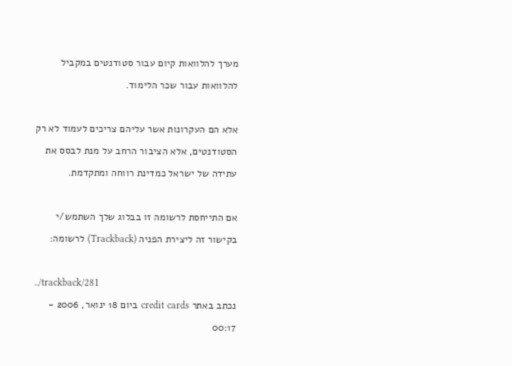מערך להלוואות קיום עבור סטודנטים במקביל להלוואות עבור שכר הלימוד.

אלא הם העקרונות אשר עליהם צריכים לעמוד לא רק הסטודנטים, אלא הציבור הרחב על מנת לבסס את עתידה של ישראל כמדינת רווחה ומתקדמת.

אם התייחסת לרשומה זו בבלוג שלך השתמש/י בקישור זה ליצירת הפניה (Trackback) לרשומה:

../trackback/281
נכתב באתר credit cards ביום 18 ינואר, 2006 - 00:17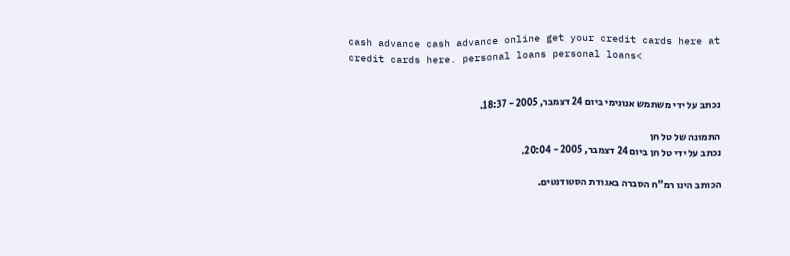cash advance cash advance online get your credit cards here at credit cards here. personal loans personal loans<


נכתב על ידי משתמש אנונימי ביום 24 דצמבר, 2005 - 18:37.

התמונה של טל חן
נכתב על ידי טל חן ביום 24 דצמבר, 2005 - 20:04.

הכותב הינו רמ"ח הסברה באגודת הסטודנטים.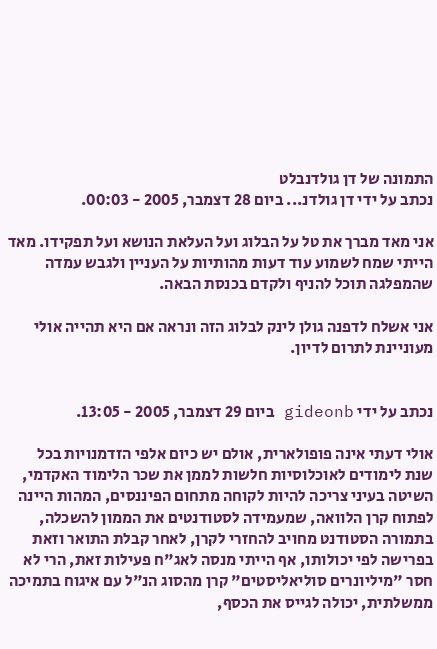התמונה של דן גולדנבלט
נכתב על ידי דן גולדנ... ביום 28 דצמבר, 2005 - 00:03.

אני מאד מברך את טל על הבלוג ועל העלאת הנושא ועל תפקידו. מאד הייתי שמח לשמוע עוד דעות מהותיות על העניין ולגבש עמדה שהמפלגה תוכל להניף ולקדם בכנסת הבאה.

אני אשלח לדפנה גולן לינק לבלוג הזה ונראה אם היא תהייה אולי מעוניינת לתרום לדיון.


נכתב על ידי gideonb ביום 29 דצמבר, 2005 - 13:05.

אולי דעתי אינה פופולארית, אולם יש כיום אלפי הזדמנויות בכל שנת לימודים לאוכלוסיות חלשות לממן את שכר הלימוד האקדמי, השיטה בעיני צריכה להיות לקוחה מתחום הפיננסים, המהות היינה לפתוח קרן הלוואה, שמעמידה לסטודנטים את הממון להשכלה, בתמורה הסטודנט מחויב להחזרי לקרן, לאחר קבלת התואר וזאת בפרישה לפי יכולותו, אף הייתי מנסה לאג"ח פעילות זאת, הרי לא חסר "מיליונרים סוליאליסטים" קרן מהסוג הנ"ל עם איגוח בתמיכה ממשלתית, יכולה לגייס את הכסף,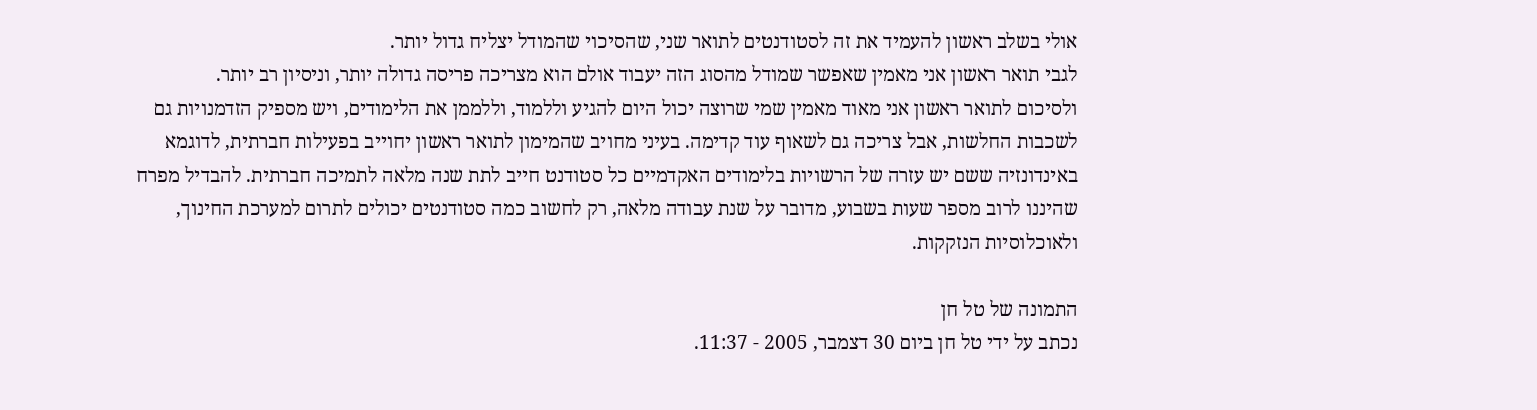אולי בשלב ראשון להעמיד את זה לסטודנטים לתואר שני, שהסיכוי שהמודל יצליח גדול יותר.
לגבי תואר ראשון אני מאמין שאפשר שמודל מהסוג הזה יעבוד אולם הוא מצריכה פריסה גדולה יותר, וניסיון רב יותר.
ולסיכום לתואר ראשון אני מאוד מאמין שמי שרוצה יכול היום להגיע וללמוד, וללממן את הלימודים, ויש מספיק הזדמנויות גם לשכבות החלשות, אבל צריכה גם לשאוף עוד קדימה. בעיני מחויב שהמימון לתואר ראשון יחוייב בפעילות חברתית, לדוגמא באינדונזיה ששם יש עזרה של הרשויות בלימודים האקדמיים כל סטודנט חייב לתת שנה מלאה לתמיכה חברתית. להבדיל מפרח שהיננו לרוב מספר שעות בשבוע, מדובר על שנת עבודה מלאה, רק לחשוב כמה סטודנטים יכולים לתרום למערכת החינוך, ולאוכלוסיות הנזקקות.

התמונה של טל חן
נכתב על ידי טל חן ביום 30 דצמבר, 2005 - 11:37.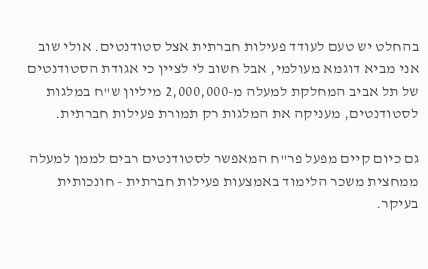בהחלט יש טעם לעודד פעילות חברתית אצל סטודנטים. אולי שוב אני מביא דוגמא מעולמי, אבל חשוב לי לציין כי אגודת הסטודנטים של תל אביב המחלקת למעלה מ-2,000,000 מיליון ש"ח במלגות לסטודנטים, מעניקה את המלגות רק תמורת פעילות חברתית.

גם כיום קיים מפעל פר"ח המאפשר לסטודנטים רבים לממן למעלה ממחצית משכר הלימוד באמצעות פעילות חברתית - חונכותית בעיקר.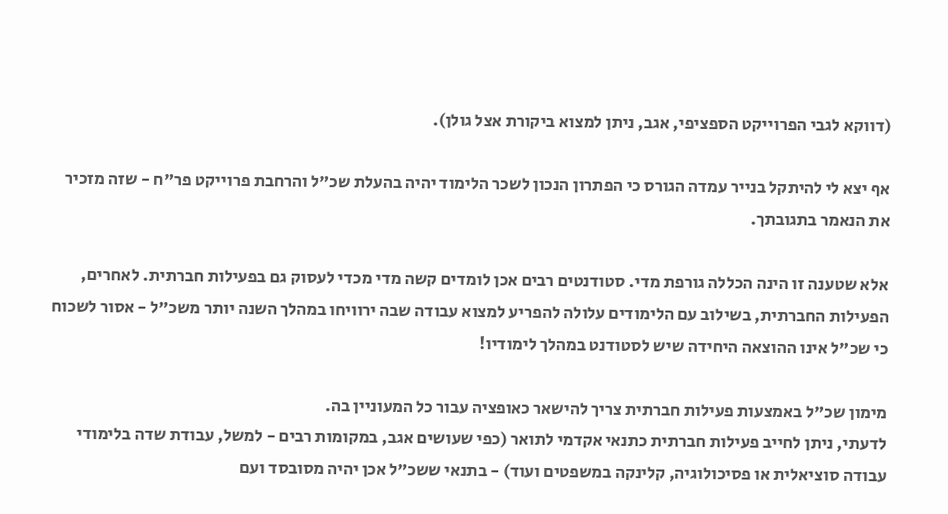(דווקא לגבי הפרוייקט הספציפי, אגב, ניתן למצוא ביקורת אצל גולן).

אף יצא לי להיתקל בנייר עמדה הגורס כי הפתרון הנכון לשכר הלימוד יהיה בהעלת שכ"ל והרחבת פרוייקט פר"ח - שזה מזכיר את הנאמר בתגובתך.

אלא שטענה זו הינה הכללה גורפת מדי. סטודנטים רבים אכן לומדים קשה מדי מכדי לעסוק גם בפעילות חברתית. לאחרים, הפעילות החברתית, בשילוב עם הלימודים עלולה להפריע למצוא עבודה שבה ירוויחו במהלך השנה יותר משכ"ל - אסור לשכוח כי שכ"ל אינו ההוצאה היחידה שיש לסטודנט במהלך לימודיו!

מימון שכ"ל באמצעות פעילות חברתית צריך להישאר כאופציה עבור כל המעוניין בה.
לדעתי, ניתן לחייב פעילות חברתית כתנאי אקדמי לתואר (כפי שעושים אגב, במקומות רבים - למשל, עבודת שדה בלימודי עבודה סוציאלית או פסיכולוגיה, קלינקה במשפטים ועוד) - בתנאי ששכ"ל אכן יהיה מסובסד ועם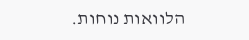הלוואות נוחות.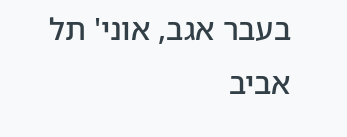בעבר אגב, אוני' תל אביב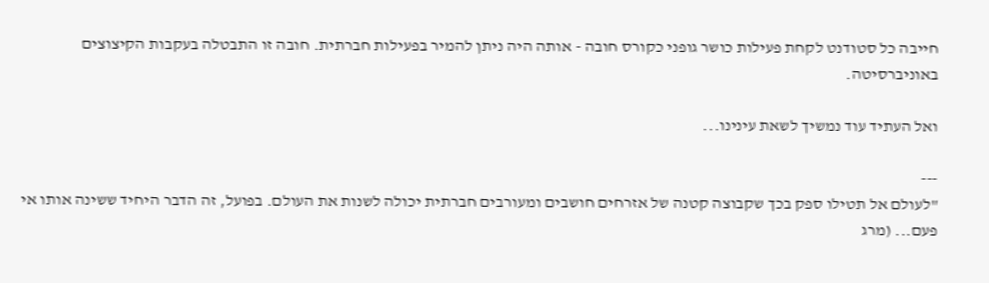חייבה כל סטודנט לקחת פעילות כושר גופני כקורס חובה - אותה היה ניתן להמיר בפעילות חברתית. חובה זו התבטלה בעקבות הקיצוצים באוניברסיטה.

ואל העתיד עוד נמשיך לשאת עינינו...

---
"לעולם אל תטילו ספק בכך שקבוצה קטנה של אזרחים חושבים ומעורבים חברתית יכולה לשנות את העולם. בפועל, זה הדבר היחיד ששינה אותו אי פעם... (מרג